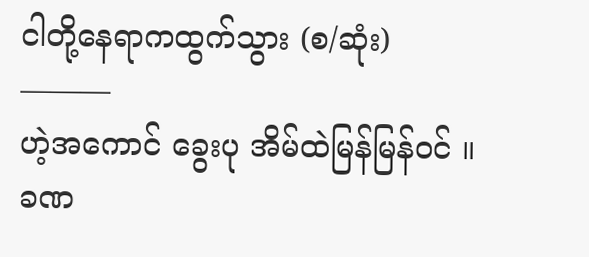ငါတို့နေရာကထွက်သွား (စ/ဆုံး)
———
ဟဲ့အကောင် ခွေးပု အိမ်ထဲမြန်မြန်ဝင် ။
ခဏ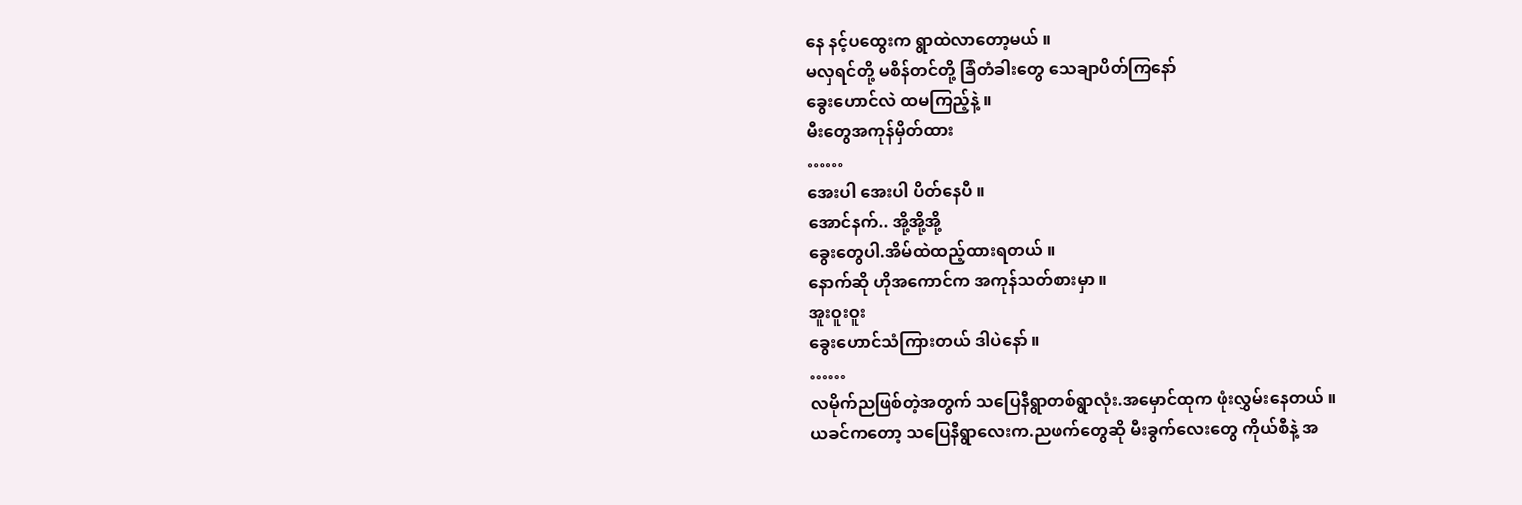နေ နင့်ပထွေးက ရွာထဲလာတော့မယ် ။
မလှရင်တို့ မစိန်တင်တို့ ခြံတံခါးတွေ သေချာပိတ်ကြနော်
ခွေးဟောင်လဲ ထမကြည့်နဲ့ ။
မီးတွေအကုန်မှိတ်ထား
……
အေးပါ အေးပါ ပိတ်နေပီ ။
အောင်နက်.. အို့အို့အို့
ခွေးတွေပါ.အိမ်ထဲထည့်ထားရတယ် ။
နောက်ဆို ဟိုအကောင်က အကုန်သတ်စားမှာ ။
အူးဝူးဝူး
ခွေးဟောင်သံကြားတယ် ဒါပဲနော် ။
……
လမိုက်ညဖြစ်တဲ့အတွက် သပြေနီရွာတစ်ရွာလုံး.အမှောင်ထုက ဖုံးလွှမ်းနေတယ် ။
ယခင်ကတော့ သပြေနီရွာလေးက.ညဖက်တွေဆို မီးခွက်လေးတွေ ကိုယ်စီနဲ့ အ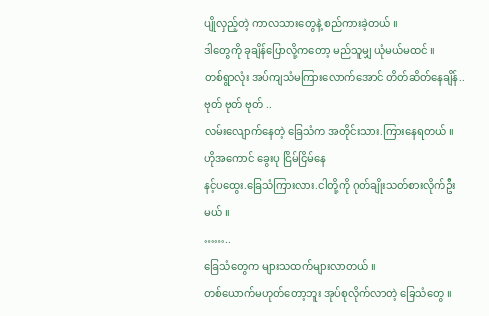ပျိုလှည့်တဲ့ ကာလသားတွေနဲ့ စည်ကားခဲ့တယ် ။
ဒါတွေကို ခုချိန်ပြောလို့ကတော့ မည်သူမျှ ယုံမယ်မထင် ။
တစ်ရွာလုံး အပ်ကျသံမကြားလောက်အောင် တိတ်ဆိတ်နေချိန်..
ဗုတ် ဗုတ် ဗုတ် ..
လမ်းလျောက်နေတဲ့ ခြေသံက အတိုင်းသား.ကြားနေရတယ် ။
ဟိုအကောင် ခွေးပု ငြိမ်ငြိမ်နေ
နင့်ပထွေး.ခြေသံကြားလား.ငါတို့ကို ဂုတ်ချိုးသတ်စားလိုက်ဦးမယ် ။
……..
ခြေသံတွေက များသထက်များလာတယ် ။
တစ်ယောက်မဟုတ်တော့ဘူး အုပ်စုလိုက်လာတဲ့ ခြေသံတွေ ။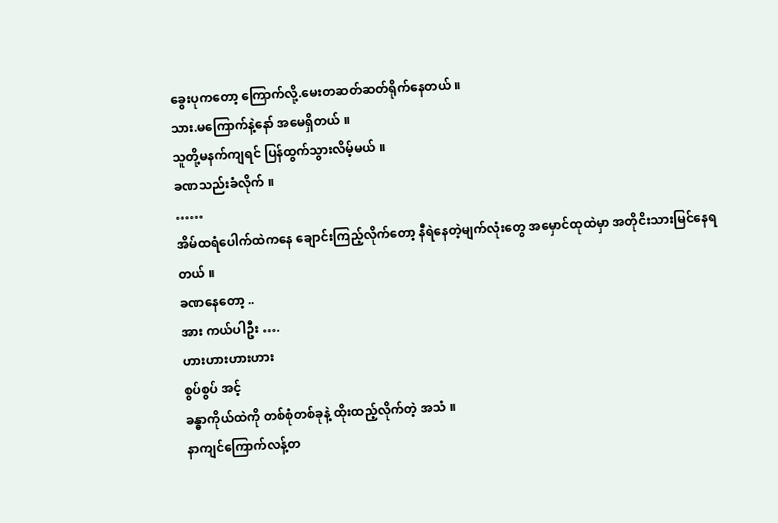ခွေးပုကတော့ ကြောက်လို့.မေးတဆတ်ဆတ်ရိုက်နေတယ် ။
သား.မကြောက်နဲ့နော် အမေရှိတယ် ။
သူတို့မနက်ကျရင် ပြန်ထွက်သွားလိမ့်မယ် ။
ခဏသည်းခံလိုက် ။
……
အိမ်ထရံပေါက်ထဲကနေ ချောင်းကြည့်လိုက်တော့ နီရဲနေတဲ့မျက်လုံးတွေ အမှောင်ထုထဲမှာ အတိုငိးသားမြင်နေရတယ် ။
ခဏနေတော့ ..
အား ကယ်ပါဦး ….
ဟားဟားဟားဟား
စွပ်စွပ် အင့်
ခန္ဓာကိုယ်ထဲကို တစ်စုံတစ်ခုနဲ့ ထိုးထည့်လိုက်တဲ့ အသံ ။
နာကျင်ကြောက်လန့်တ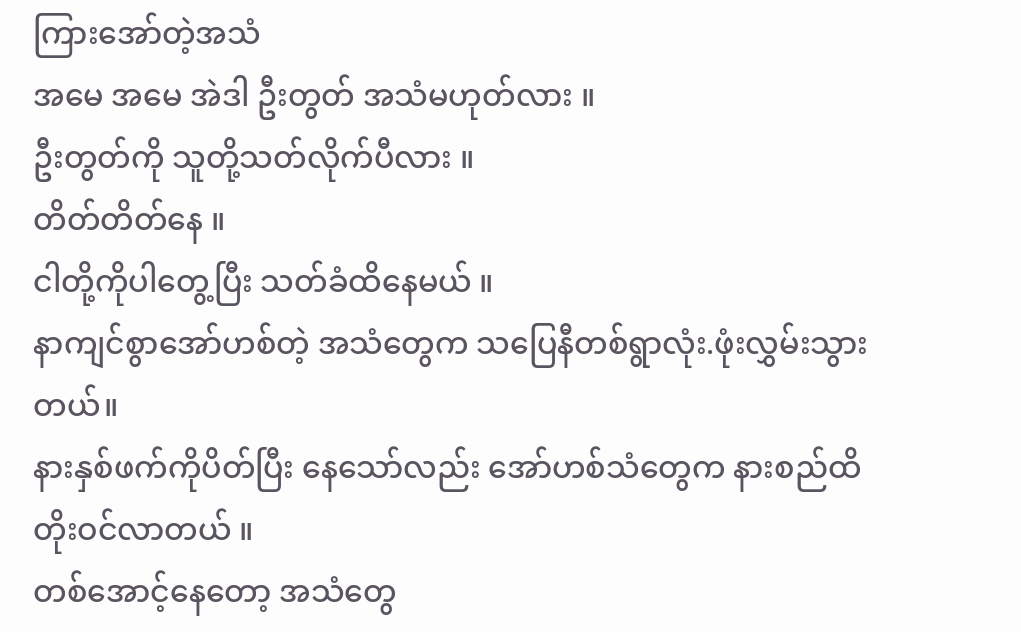ကြားအော်တဲ့အသံ
အမေ အမေ အဲဒါ ဦးတွတ် အသံမဟုတ်လား ။
ဦးတွတ်ကို သူတို့သတ်လိုက်ပီလား ။
တိတ်တိတ်နေ ။
ငါတို့ကိုပါတွေ့ပြီး သတ်ခံထိနေမယ် ။
နာကျင်စွာအော်ဟစ်တဲ့ အသံတွေက သပြေနီတစ်ရွာလုံး.ဖုံးလွှမ်းသွားတယ်။
နားနှစ်ဖက်ကိုပိတ်ပြီး နေသော်လည်း အော်ဟစ်သံတွေက နားစည်ထိ တိုးဝင်လာတယ် ။
တစ်အောင့်နေတော့ အသံတွေ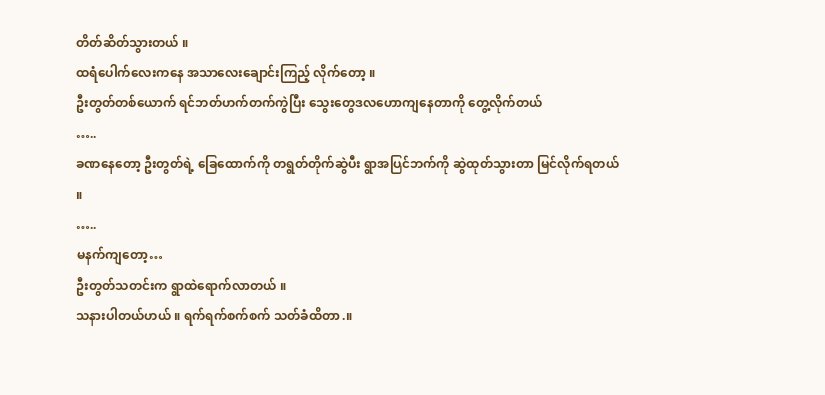တိတ်ဆိတ်သွားတယ် ။
ထရံပေါက်လေးကနေ အသာလေးချောင်းကြည့် လိုက်တော့ ။
ဦးတွတ်တစ်ယောက် ရင်ဘတ်ဟက်တက်ကွဲပြီး သွေးတွေဒလဟောကျနေတာကို တွေ့လိုက်တယ်
…..
ခဏနေတော့ ဦးတွတ်ရဲ့ ခြေထောက်ကို တရွတ်တိုက်ဆွဲပီး ရွာအပြင်ဘက်ကို ဆွဲထုတ်သွားတာ မြင်လိုက်ရတယ် ။
…..
မနက်ကျတော့…
ဦးတွတ်သတင်းက ရွာထဲရောက်လာတယ် ။
သနားပါတယ်ဟယ် ။ ရက်ရက်စက်စက် သတ်ခံထိတာ.။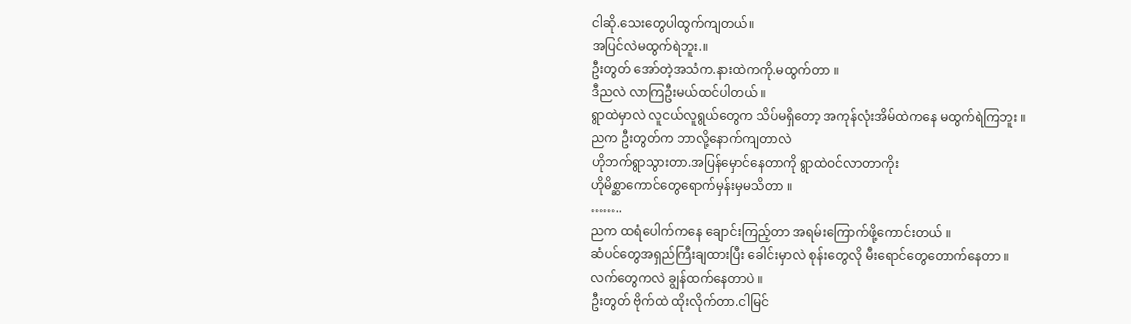ငါဆို.သေးတွေပါထွက်ကျတယ်။
အပြင်လဲမထွက်ရဲဘူး.။
ဦးတွတ် အော်တဲ့အသံက.နားထဲကကို.မထွက်တာ ။
ဒီညလဲ လာကြဦးမယ်ထင်ပါတယ် ။
ရွာထဲမှာလဲ လူငယ်လူရွယ်တွေက သိပ်မရှိတော့ အကုန်လုံးအိမ်ထဲကနေ မထွက်ရဲကြဘူး ။
ညက ဦးတွတ်က ဘာလို့နောက်ကျတာလဲ
ဟိုဘက်ရွာသွားတာ.အပြန်မှောင်နေတာကို ရွာထဲဝင်လာတာကိုး
ဟိုမိစ္ဆာကောင်တွေရောက်မှန်းမှမသိတာ ။
……..
ညက ထရံပေါက်ကနေ ချောင်းကြည့်တာ အရမ်းကြောက်ဖို့ကောင်းတယ် ။
ဆံပင်တွေအရှည်ကြီးချထားပြီး ခေါင်းမှာလဲ စုန်းတွေလို မီးရောင်တွေတောက်နေတာ ။
လက်တွေကလဲ ချွန်ထက်နေတာပဲ ။
ဦးတွတ် ဗိုက်ထဲ ထိုးလိုက်တာ.ငါမြင်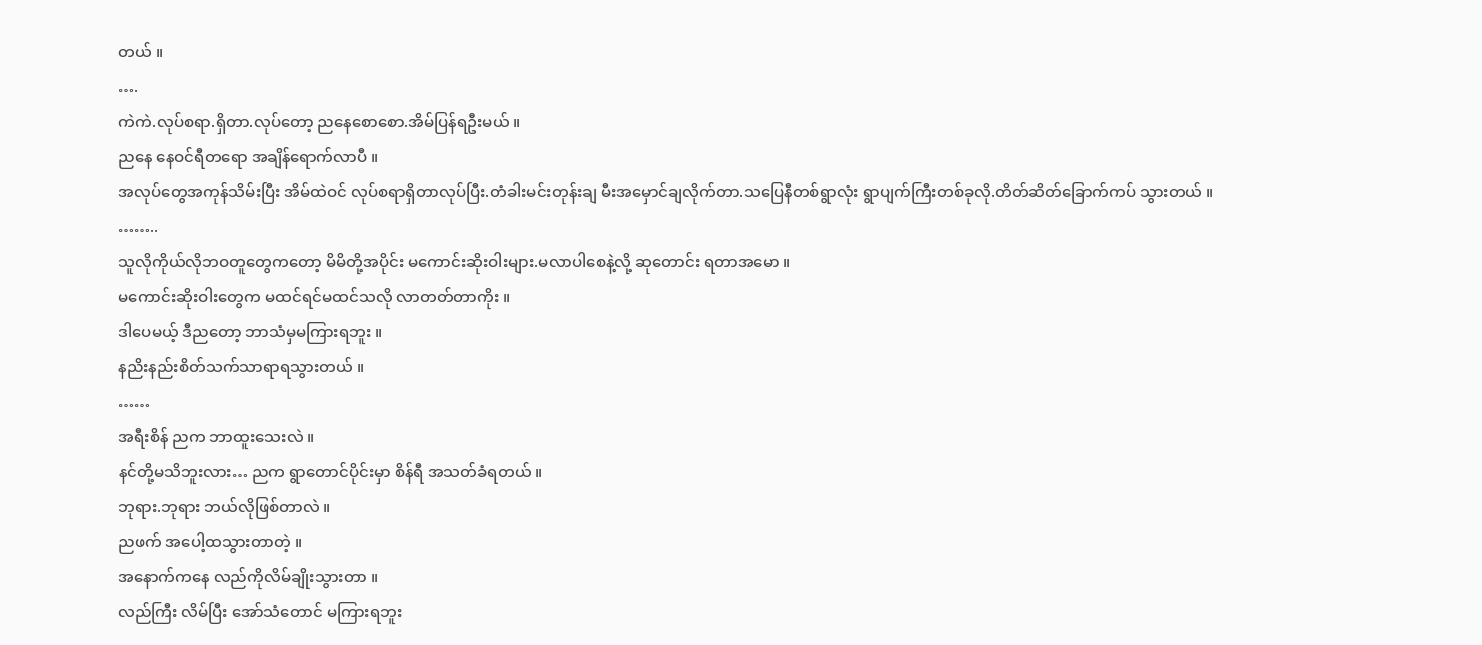တယ် ။
….
ကဲကဲ.လုပ်စရာ.ရှိတာ.လုပ်တော့ ညနေစောစော.အိမ်ပြန်ရဦးမယ် ။
ညနေ နေဝင်ရီတရော အချိန်ရောက်လာပီ ။
အလုပ်တွေအကုန်သိမ်းပြီး အိမ်ထဲဝင် လုပ်စရာရှိတာလုပ်ပြီး.တံခါးမင်းတုန်းချ မီးအမှောင်ချလိုက်တာ.သပြေနီတစ်ရွာလုံး ရွာပျက်ကြီးတစ်ခုလို.တိတ်ဆိတ်ခြောက်ကပ် သွားတယ် ။
……..
သူလိုကိုယ်လိုဘဝတူတွေကတော့ မိမိတို့အပိုင်း မကောင်းဆိုးဝါးများ.မလာပါစေနဲ့လို့ ဆုတောင်း ရတာအမော ။
မကောင်းဆိုးဝါးတွေက မထင်ရင်မထင်သလို လာတတ်တာကိုး ။
ဒါပေမယ့် ဒီညတော့ ဘာသံမှမကြားရဘူး ။
နညိးနည်းစိတ်သက်သာရာရသွားတယ် ။
……
အရီးစိန် ညက ဘာထူးသေးလဲ ။
နင်တို့မသိဘူးလား… ညက ရွာတောင်ပိုင်းမှာ စိန်ရီ အသတ်ခံရတယ် ။
ဘုရား.ဘုရား ဘယ်လိုဖြစ်တာလဲ ။
ညဖက် အပေါ့ထသွားတာတဲ့ ။
အနောက်ကနေ လည်ကိုလိမ်ချိုးသွားတာ ။
လည်ကြီး လိမ်ပြီး အော်သံတောင် မကြားရဘူး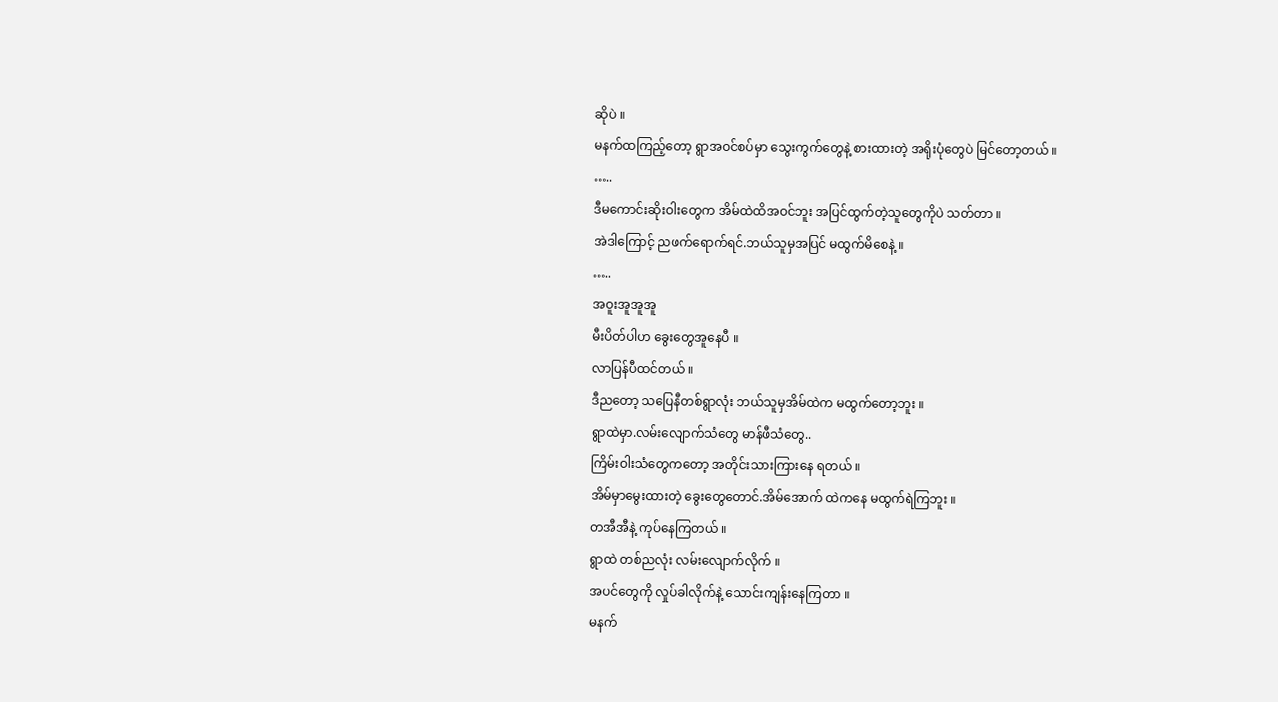ဆိုပဲ ။
မနက်ထကြည့်တော့ ရွာအဝင်စပ်မှာ သွေးကွက်တွေနဲ့ စားထားတဲ့ အရိုးပုံတွေပဲ မြင်တော့တယ် ။
…..
ဒီမကောင်းဆိုးဝါးတွေက အိမ်ထဲထိအဝင်ဘူး အပြင်ထွက်တဲ့သူတွေကိုပဲ သတ်တာ ။
အဲဒါကြောင့် ညဖက်ရောက်ရင်.ဘယ်သူမှအပြင် မထွက်မိစေနဲ့ ။
…..
အဝူးအူအူအူ
မီးပိတ်ပါဟ ခွေးတွေအူနေပီ ။
လာပြန်ပီထင်တယ် ။
ဒီညတော့ သပြေနီတစ်ရွာလုံး ဘယ်သူမှအိမ်ထဲက မထွက်တော့ဘူး ။
ရွာထဲမှာ.လမ်းလျောက်သံတွေ မာန်ဖီသံတွေ..
ကြိမ်းဝါးသံတွေကတော့ အတိုင်းသားကြားနေ ရတယ် ။
အိမ်မှာမွေးထားတဲ့ ခွေးတွေတောင်.အိမ်အောက် ထဲကနေ မထွက်ရဲကြဘူး ။
တအီအီနဲ့ ကုပ်နေကြတယ် ။
ရွာထဲ တစ်ညလုံး လမ်းလျောက်လိုက် ။
အပင်တွေကို လှုပ်ခါလိုက်နဲ့ သောင်းကျန်းနေကြတာ ။
မနက်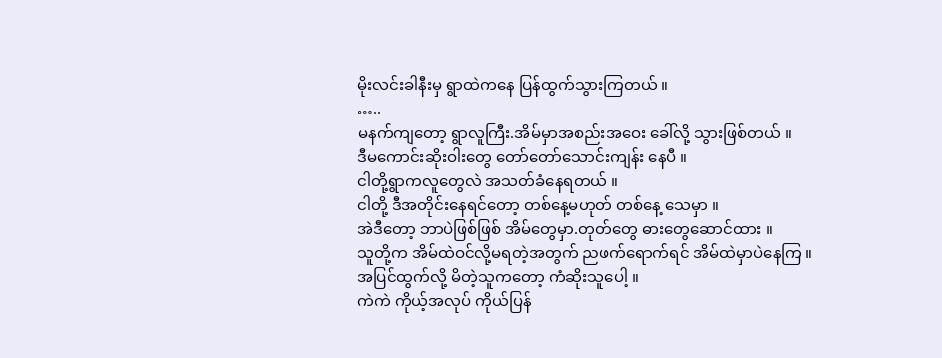မိုးလင်းခါနီးမှ ရွာထဲကနေ ပြန်ထွက်သွားကြတယ် ။
…..
မနက်ကျတော့ ရွာလူကြီး.အိမ်မှာအစည်းအဝေး ခေါ်လို့ သွားဖြစ်တယ် ။
ဒီမကောင်းဆိုးဝါးတွေ တော်တော်သောင်းကျန်း နေပီ ။
ငါတို့ရွာကလူတွေလဲ အသတ်ခံနေရတယ် ။
ငါတို့ ဒီအတိုင်းနေရင်တော့ တစ်နေ့မဟုတ် တစ်နေ့ သေမှာ ။
အဲဒီတော့ ဘာပဲဖြစ်ဖြစ် အိမ်တွေမှာ.တုတ်တွေ ဓားတွေဆောင်ထား ။
သူတို့က အိမ်ထဲဝင်လို့မရတဲ့အတွက် ညဖက်ရောက်ရင် အိမ်ထဲမှာပဲနေကြ ။
အပြင်ထွက်လို့ မိတဲ့သူကတော့ ကံဆိုးသူပေါ့ ။
ကဲကဲ ကိုယ့်အလုပ် ကိုယ်ပြန်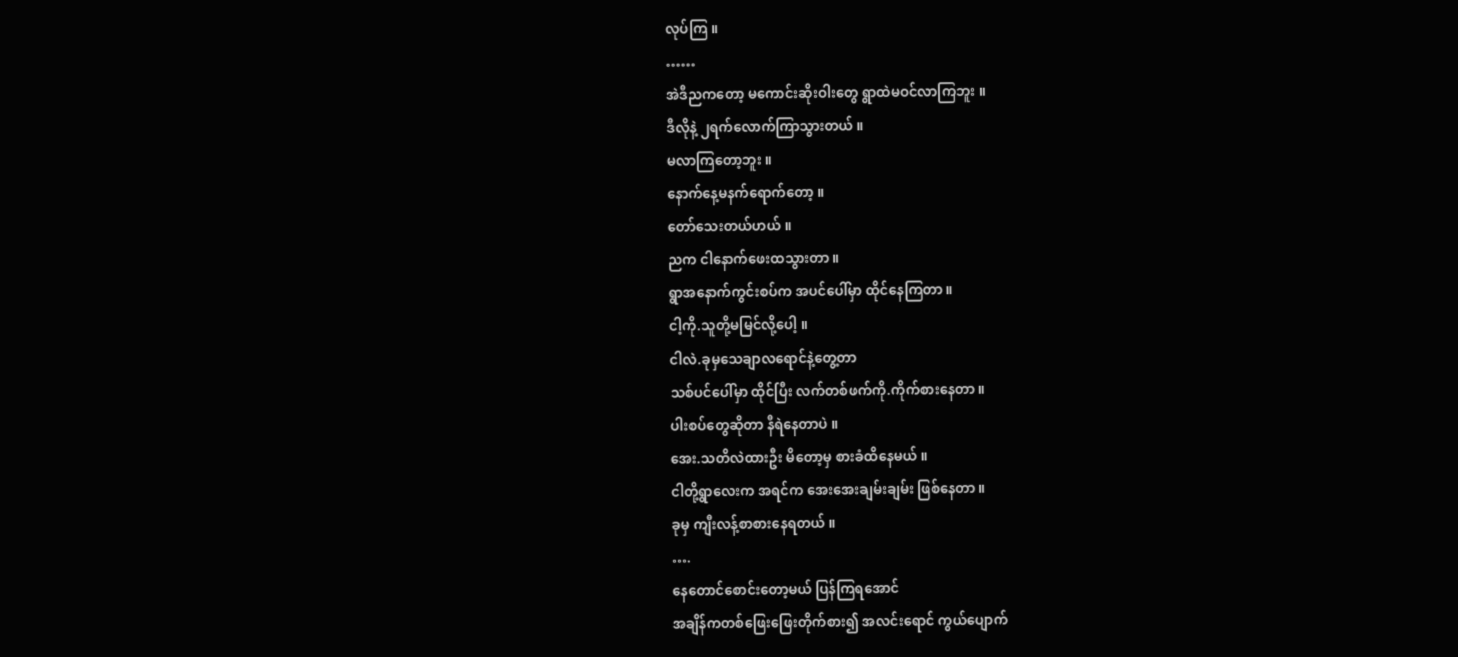လုပ်ကြ ။
……
အဲဒီညကတော့ မကောင်းဆိုးဝါးတွေ ရွာထဲမဝင်လာကြဘူး ။
ဒီလိုနဲ့ ၂ရက်လောက်ကြာသွားတယ် ။
မလာကြတော့ဘူး ။
နောက်နေ့မနက်ရောက်တော့ ။
တော်သေးတယ်ဟယ် ။
ညက ငါနောက်ဖေးထသွားတာ ။
ရွာအနောက်ကွင်းစပ်က အပင်ပေါ်မှာ ထိုင်နေကြတာ ။
ငါ့ကို.သူတို့မမြင်လို့ပေါ့ ။
ငါလဲ.ခုမှသေချာလရောင်နဲ့တွေ့တာ
သစ်ပင်ပေါ်မှာ ထိုင်ပြီး လက်တစ်ဖက်ကို.ကိုက်စားနေတာ ။
ပါးစပ်တွေဆိုတာ နီရဲနေတာပဲ ။
အေး.သတိလဲထားဦး မိတော့မှ စားခံထိနေမယ် ။
ငါတို့ရွာလေးက အရင်က အေးအေးချမ်းချမ်း ဖြစ်နေတာ ။
ခုမှ ကျီးလန့်စာစားနေရတယ် ။
….
နေတောင်စောင်းတော့မယ် ပြန်ကြရအောင်
အချိန်ကတစ်ဖြေးဖြေးတိုက်စား၍ အလင်းရောင် ကွယ်ပျောက်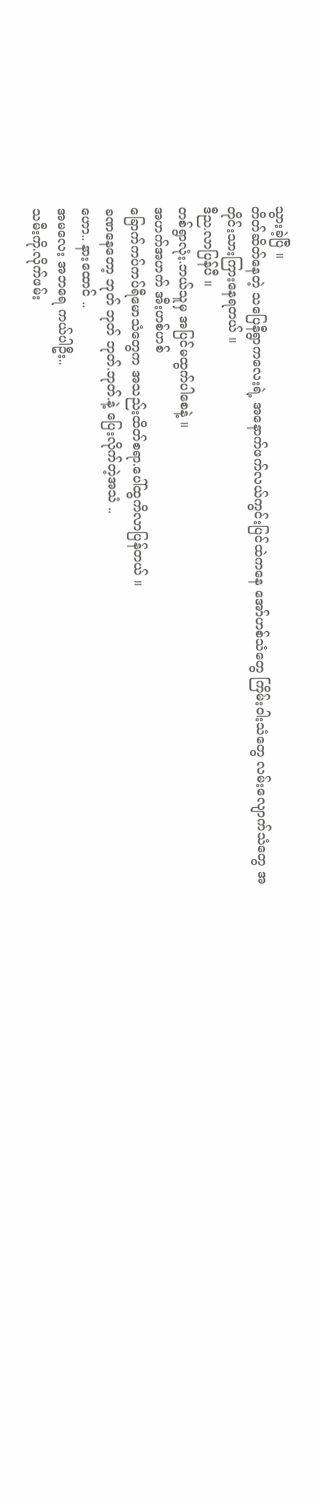သွားခဲ့ပြီ ။
တိတ်ဆိတ်နေတဲ့ သပြေနီရွာကလေးရဲ့ အနောက်ဖက်လယ်ကွင်းပြင်ထဲကနေ အော်ဟစ်သံတွေ ကြိမ်းဝါးသံတွေ လမ်းလျောက်သံတွေ အတိုင်းသားကြားနေရတယ် ။
ဒီည.လာပြန်ပီ ။
တစ်ရွာလုံး.ဘယ်သူမှ အပြင်မထွက်ပါစေနဲ့ ။
အဟက်အဟက် အီးဟစ်ဟစ်
ခြောက်ကပ်ကပ်ရီမောသံတွေက အသည်းထိတ်စရာ.ပေါ်ထွကိလာပြန်တယ် ။
ခဏနေတော့ ဘုတ် ဘုတ် ဘုတ်.ဘုတ်.နဲ့ ပြေးလိုက်တဲ့အသံ ..
ဟော.. နားထောင် ..
အမလေး အဘရေ ကယ်ပါဦး..
သမီးကို.လိုက်ဖမ်း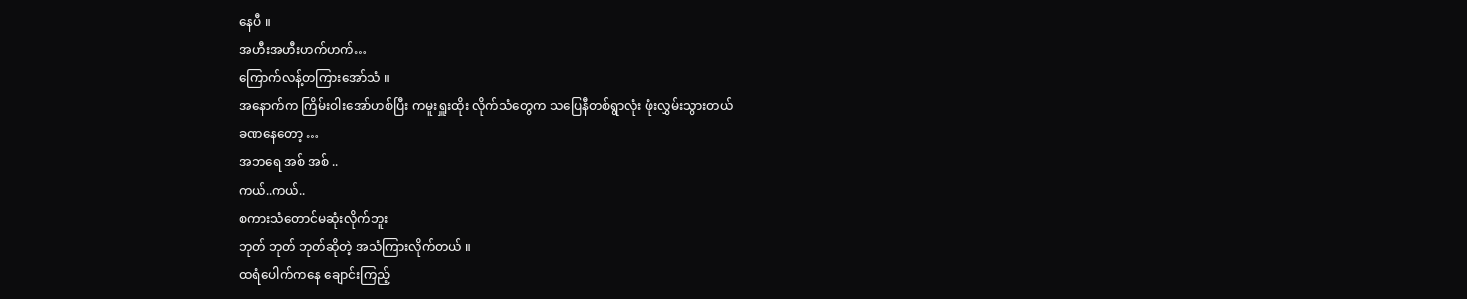နေပီ ။
အဟီးအဟီးဟက်ဟက်…
ကြောက်လန့်တကြားအော်သံ ။
အနောက်က ကြိမ်းဝါးအော်ဟစ်ပြီး ကမူးရှူးထိုး လိုက်သံတွေက သပြေနီတစ်ရွာလုံး ဖုံးလွှမ်းသွားတယ်
ခဏနေတော့ …
အဘရေ အစ် အစ် ..
ကယ်..ကယ်..
စကားသံတောင်မဆုံးလိုက်ဘူး
ဘုတ် ဘုတ် ဘုတ်ဆိုတဲ့ အသံကြားလိုက်တယ် ။
ထရံပေါက်ကနေ ချောင်းကြည့်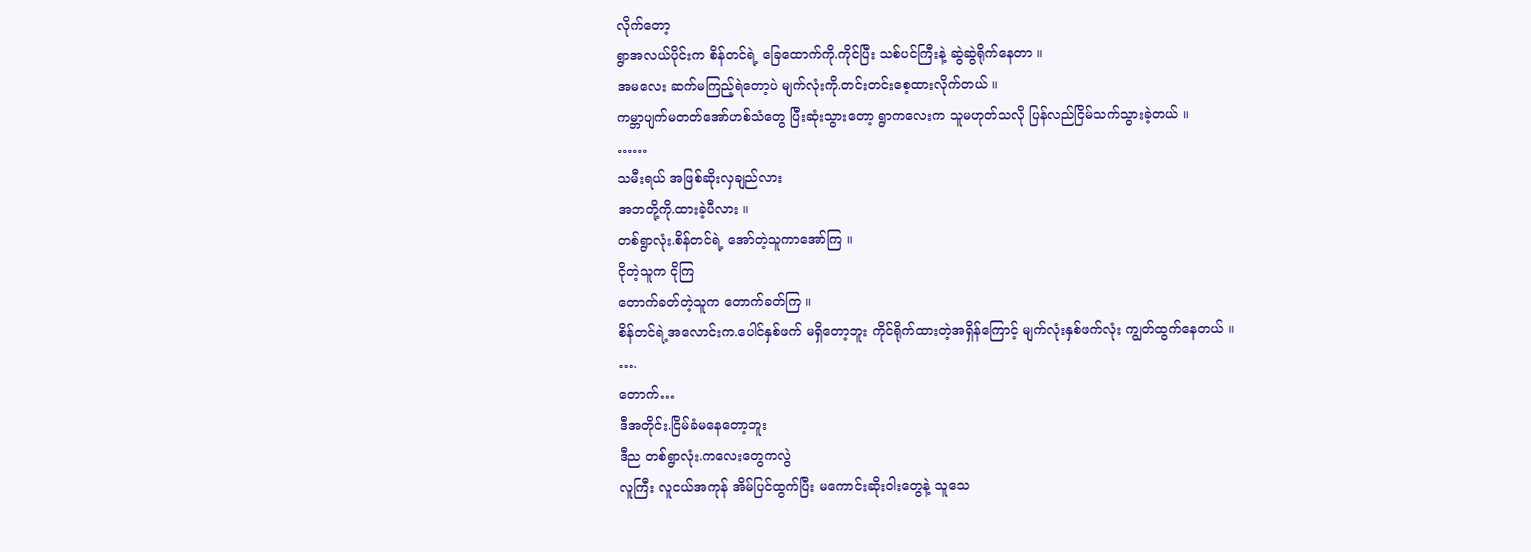လိုက်တော့
ရွာအလယ်ပိုင်းက စိန်တင်ရဲ့ ခြေထောက်ကို.ကိုင်ပြီး သစ်ပင်ကြီးနဲ့ ဆွဲဆွဲရိုက်နေတာ ။
အမလေး ဆက်မကြည့်ရဲတော့ပဲ မျက်လုံးကို.တင်းတင်းစေ့ထားလိုက်တယ် ။
ကမ္ဘာပျက်မတတ်အော်ဟစ်သံတွေ ပြီးဆုံးသွားတော့ ရွာကလေးက သူမဟုတ်သလို ပြန်လည်ငြိမ်သက်သွားခဲ့တယ် ။
……
သမီးရယ် အဖြစ်ဆိုးလှချည်လား
အဘတို့ကို.ထားခဲ့ပီလား ။
တစ်ရွာလုံး.စိန်တင်ရဲ့ အော်တဲ့သူကာအော်ကြ ။
ငိုတဲ့သူက ငိုကြ
တောက်ခတ်တဲ့သူက တောက်ခတ်ကြ ။
စိန်တင်ရဲ့အလောင်းက.ပေါင်နှစ်ဖက် မရှိတော့ဘူး ကိုင်ရိုက်ထားတဲ့အရှိန်ကြောင့် မျက်လုံးနှစ်ဖက်လုံး ကျွတ်ထွက်နေတယ် ။
….
တောက်…
ဒီအတိုင်း.ငြိမ်ခံမနေတော့ဘူး
ဒီည တစ်ရွာလုံး.ကလေးတွေကလွဲ
လူကြီး လူငယ်အကုန် အိမ်ပြင်ထွက်ပြီး မကောင်းဆိုးဝါးတွေနဲ့ သူသေ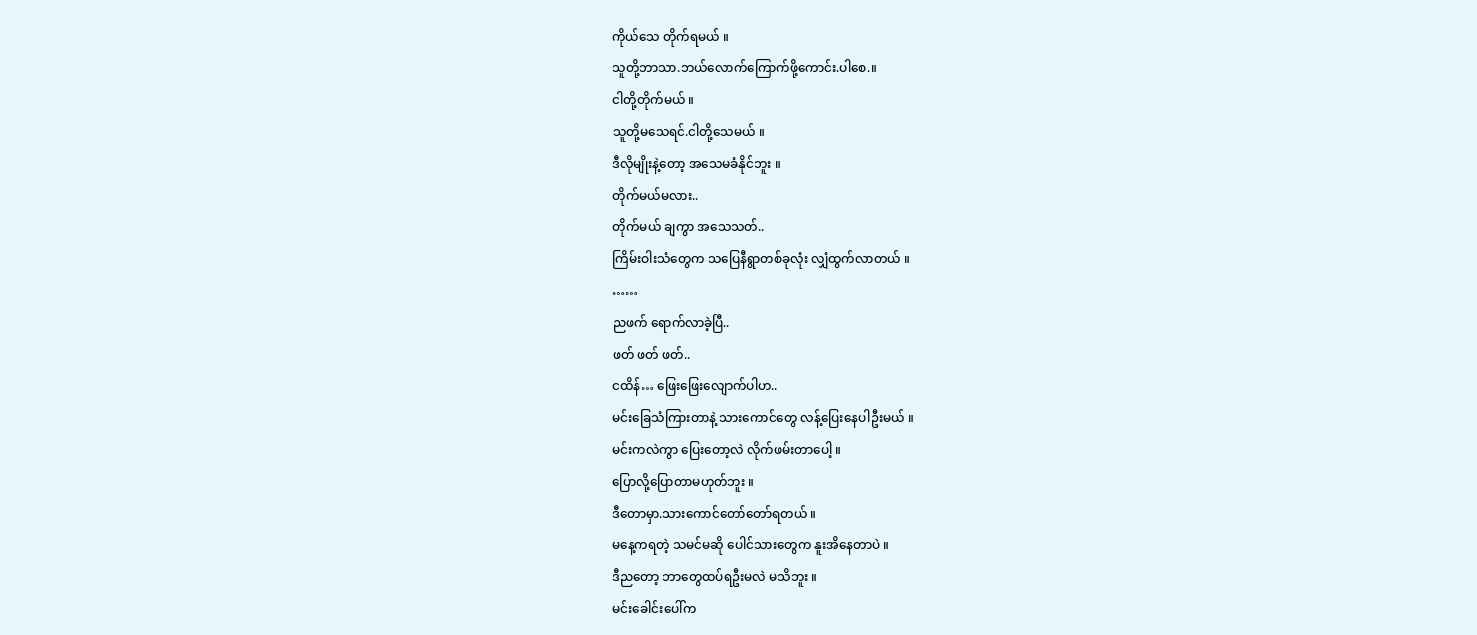ကိုယ်သေ တိုက်ရမယ် ။
သူတို့ဘာသာ.ဘယ်လောက်ကြောက်ဖို့ကောင်း.ပါစေ.။
ငါတို့တိုက်မယ် ။
သူတို့မသေရင်.ငါတို့သေမယ် ။
ဒီလိုမျိုးနဲ့တော့ အသေမခံနိုင်ဘူး ။
တိုက်မယ်မလား..
တိုက်မယ် ချကွာ အသေသတ်..
ကြိမ်းဝါးသံတွေက သပြေနီရွာတစ်ခုလုံး လျှံထွက်လာတယ် ။
……
ညဖက် ရောက်လာခဲ့ပြီ..
ဖတ် ဖတ် ဖတ်..
ငထိန်… ဖြေးဖြေးလျောက်ပါဟ..
မင်းခြေသံကြားတာနဲ့ သားကောင်တွေ လန့်ပြေးနေပါဦးမယ် ။
မင်းကလဲကွာ ပြေးတော့လဲ လိုက်ဖမ်းတာပေါ့ ။
ပြောလို့ပြောတာမဟုတ်ဘူး ။
ဒီတောမှာ.သားကောင်တော်တော်ရတယ် ။
မနေ့ကရတဲ့ သမင်မဆို ပေါင်သားတွေက နူးအိနေတာပဲ ။
ဒီညတော့ ဘာတွေထပ်ရဦးမလဲ မသိဘူး ။
မင်းခေါင်းပေါ်က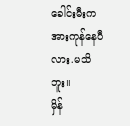ခေါင်းမီးက အားကုန်နေပီလား.မသိဘူး။
မှိန်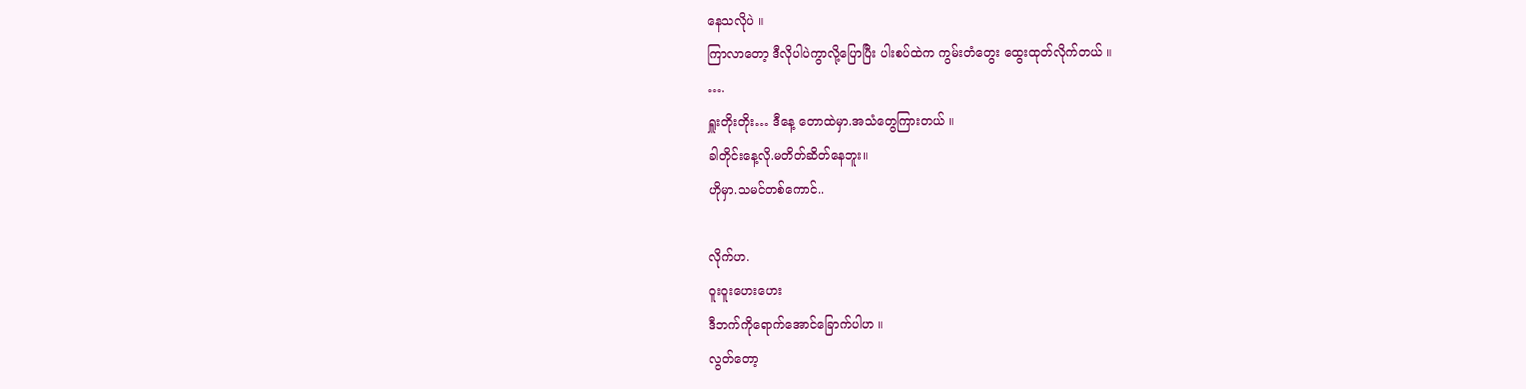နေသလိုပဲ ။
ကြာလာတော့ ဒီလိုပါပဲကွာလို့ပြောပြီး ပါးစပ်ထဲက ကွမ်းတံတွေး ထွေးထုတ်လိုက်တယ် ။
….
ရှူးတိုးတိုး… ဒီနေ့ တောထဲမှာ.အသံတွေကြားတယ် ။
ခါတိုင်းနေ့လို.မတိတ်ဆိတ်နေဘူး။
ဟိုမှာ.သမင်တစ်ကောင်..

လိုက်ဟ.
ဝူးဝူးဟေးဟေး
ဒီဘက်ကိုရောက်အောင်ခြောက်ပါဟ ။
လွတ်တော့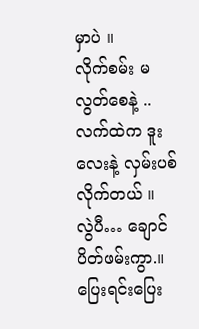မှာပဲ ။
လိုက်စမ်း မလွတ်စေနဲ့ ..
လက်ထဲက ဒူးလေးနဲ့ လှမ်းပစ်လိုက်တယ် ။
လွဲပီ… ချောင်ပိတ်ဖမ်းကွာ.။
ပြေးရင်းပြေး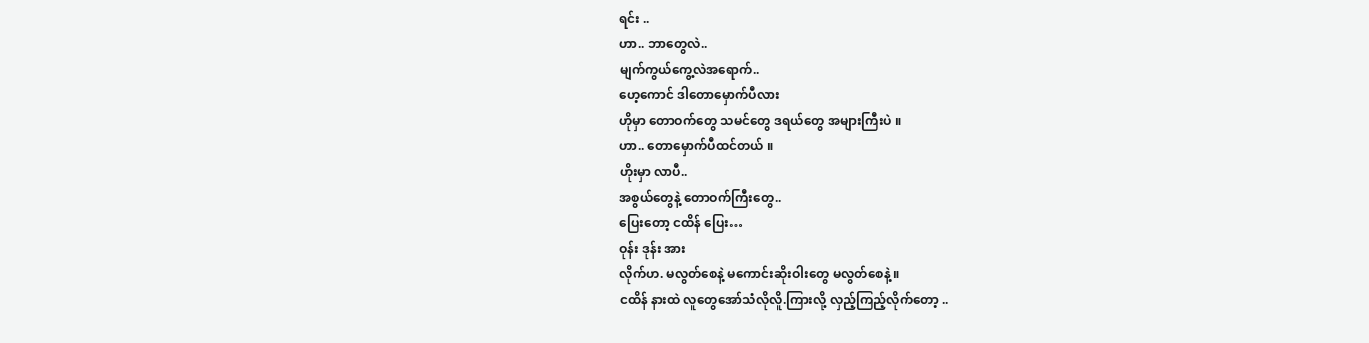ရင်း ..
ဟာ.. ဘာတွေလဲ..
မျက်ကွယ်ကွေ့လဲအရောက်..
ဟေ့ကောင် ဒါတောမှောက်ပီလား
ဟိုမှာ တောဝက်တွေ သမင်တွေ ဒရယ်တွေ အများကြီးပဲ ။
ဟာ.. တောမှောက်ပီထင်တယ် ။
ဟိုးမှာ လာပီ..
အစွယ်တွေနဲ့ တောဝက်ကြီးတွေ..
ပြေးတော့ ငထိန် ပြေး…
ဝုန်း ဒုန်း အား
လိုက်ဟ. မလွတ်စေနဲ့ မကောင်းဆိုးဝါးတွေ မလွတ်စေနဲ့ ။
ငထိန် နားထဲ လူတွေအော်သံလိုလိူ.ကြားလို့ လှည့်ကြည့်လိုက်တော့ ..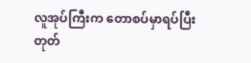လူအုပ်ကြီးက တောစပ်မှာရပ်ပြီး တုတ်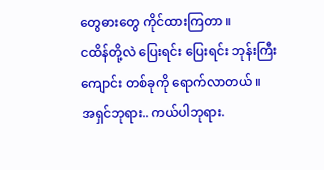တွေဓားတွေ ကိုင်ထားကြတာ ။
ငထိန်တို့လဲ ပြေးရင်း ပြေးရင်း ဘုန်းကြီးကျောင်း တစ်ခုကို ရောက်လာတယ် ။
အရှင်ဘုရား.. ကယ်ပါဘုရား.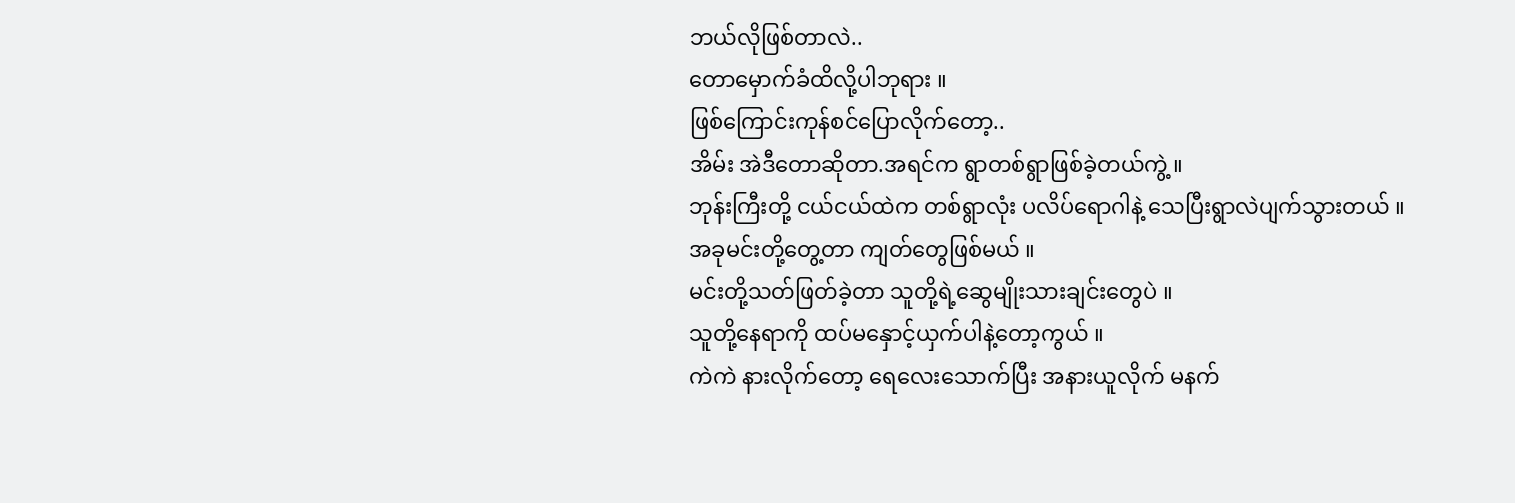ဘယ်လိုဖြစ်တာလဲ..
တောမှောက်ခံထိလို့ပါဘုရား ။
ဖြစ်ကြောင်းကုန်စင်ပြောလိုက်တော့..
အိမ်း အဲဒီတောဆိုတာ.အရင်က ရွာတစ်ရွာဖြစ်ခဲ့တယ်ကွဲ့ ။
ဘုန်းကြီးတို့ ငယ်ငယ်ထဲက တစ်ရွာလုံး ပလိပ်ရောဂါနဲ့ သေပြီးရွာလဲပျက်သွားတယ် ။
အခုမင်းတို့တွေ့တာ ကျတ်တွေဖြစ်မယ် ။
မင်းတို့သတ်ဖြတ်ခဲ့တာ သူတို့ရဲ့ဆွေမျိုးသားချင်းတွေပဲ ။
သူတို့နေရာကို ထပ်မနှောင့်ယှက်ပါနဲ့တော့ကွယ် ။
ကဲကဲ နားလိုက်တော့ ရေလေးသောက်ပြီး အနားယူလိုက် မနက်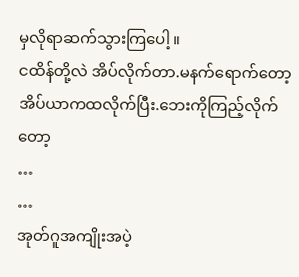မှလိုရာဆက်သွားကြပေါ့ ။
ငထိန်တို့လဲ အိပ်လိုက်တာ.မနက်ရောက်တော့
အိပ်ယာကထလိုက်ပြီး.ဘေးကိုကြည့်လိုက်တော့
…
…
အုတ်ဂူအကျိုးအပဲ့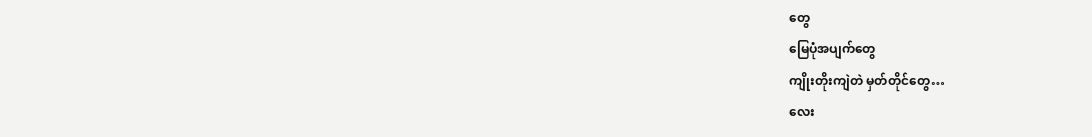တွေ
မြေပုံအပျက်တွေ
ကျိုးတိုးကျဲတဲ မှတ်တိုင်တွေ…
လေး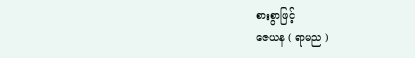စားစွာဖြင့်
ဇေယန ( ရာမည )